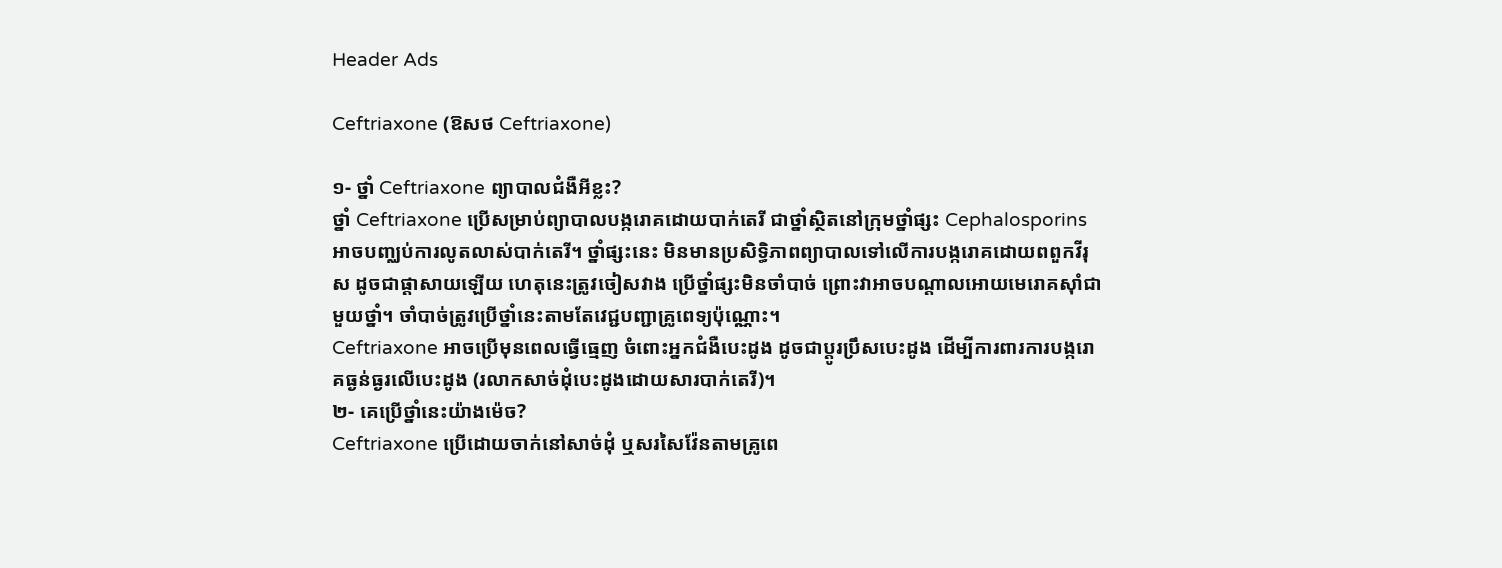Header Ads

Ceftriaxone (ឱសថ Ceftriaxone)

១- ថ្នាំ Ceftriaxone ព្យាបាលជំងឺអីខ្លះ?
ថ្នាំ Ceftriaxone ប្រើសម្រាប់ព្យាបាលបង្ករោគដោយបាក់តេរី ជាថ្នាំស្ថិតនៅក្រុមថ្នាំផ្សះ Cephalosporins អាចបញ្ឈប់ការលូតលាស់បាក់តេរី។ ថ្នាំផ្សះនេះ មិនមានប្រសិទ្ធិភាពព្យាបាលទៅលើការបង្ករោគដោយពពួកវីរុស ដូចជាផ្ដាសាយឡើយ ហេតុនេះត្រូវចៀសវាង ប្រើថ្នាំផ្សះមិនចាំបាច់ ព្រោះវាអាចបណ្ដាលអោយមេរោគស៊ាំជាមួយថ្នាំ។ ចាំបាច់ត្រូវប្រើថ្នាំនេះតាមតែវេជ្ជបញ្ជាគ្រូពេទ្យប៉ុណ្ណោះ។
Ceftriaxone អាចប្រើមុនពេលធ្វើធ្មេញ ចំពោះអ្នកជំងឺបេះដូង ដូចជាប្តូរប្រឹសបេះដូង ដើម្បីការពារការបង្ករោគធ្ងន់ធ្ងរលើបេះដូង (រលាកសាច់ដុំបេះដូងដោយសារបាក់តេរី)។
២- គេប្រើថ្នាំនេះយ៉ាងម៉េច?
Ceftriaxone ប្រើដោយចាក់នៅសាច់ដុំ ឬសរសៃវ៉ែនតាមគ្រូពេ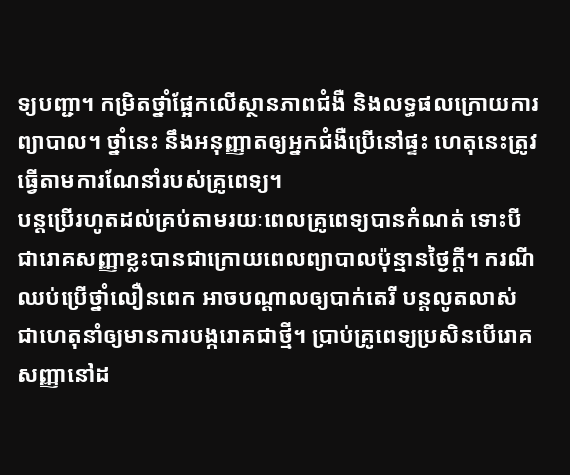ទ្យបញ្ជា។ កម្រិតថ្នាំផ្អែកលើស្ថានភាពជំងឺ និងលទ្ធផលក្រោយការព្យាបាល។ ថ្នាំនេះ នឹងអនុញ្ញាតឲ្យអ្នកជំងឺប្រើនៅផ្ទះ ហេតុនេះត្រូវធ្វើតាមការណែនាំរបស់គ្រូពេទ្យ។
បន្តប្រើរហូតដល់គ្រប់តាមរយៈពេលគ្រូពេទ្យបានកំណត់ ទោះបីជារោគសញ្ញាខ្លះបានជាក្រោយពេលព្យាបាលប៉ុន្មានថ្ងៃក្តី។ ករណីឈប់ប្រើថ្នាំលឿនពេក អាចបណ្ដាលឲ្យបាក់តេរី បន្តលូតលាស់ ជាហេតុនាំឲ្យមានការបង្ករោគជាថ្មី។ ប្រាប់គ្រូពេទ្យប្រសិនបើរោគសញ្ញានៅដ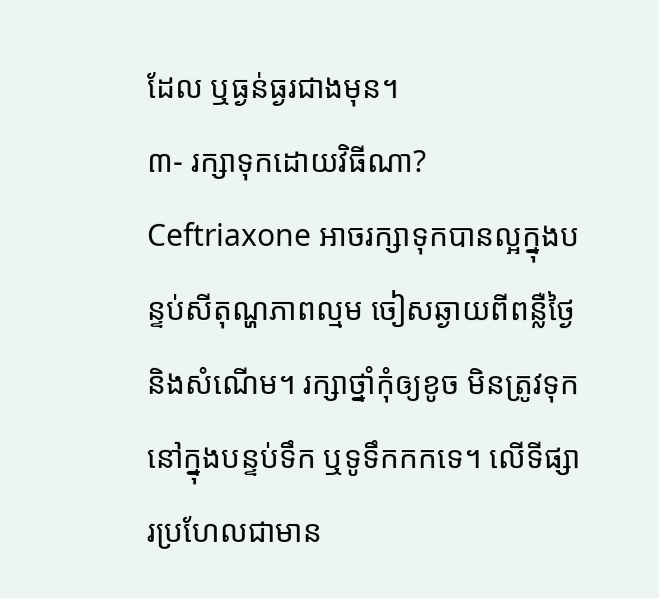ដែល ឬធ្ងន់ធ្ងរជាងមុន។
៣- រក្សាទុកដោយវិធីណា?
Ceftriaxone អាចរក្សាទុកបានល្អក្នុងបន្ទប់សីតុណ្ហភាពល្មម ចៀសឆ្ងាយពីពន្លឺថ្ងៃ និងសំណើម។ រក្សាថ្នាំកុំឲ្យខូច មិនត្រូវទុកនៅក្នុងបន្ទប់ទឹក ឬទូទឹកកកទេ។ លើទីផ្សារប្រហែលជាមាន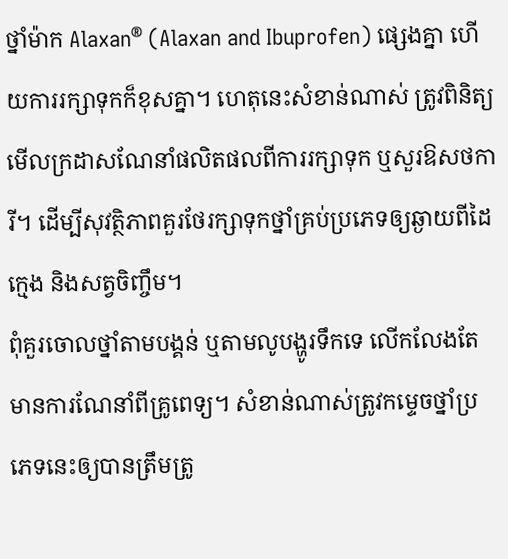ថ្នាំម៉ាក Alaxan® (Alaxan and Ibuprofen) ផ្សេងគ្នា ហើយការរក្សាទុកក៏ខុសគ្នា។ ហេតុនេះសំខាន់ណាស់ ត្រូវពិនិត្យមើលក្រដាសណែនាំផលិតផលពីការរក្សាទុក ឬសួរឱសថការី។ ដើម្បីសុវត្ថិភាពគួរថែរក្សាទុកថ្នាំគ្រប់ប្រភេទឲ្យឆ្ងាយពីដៃក្មេង និងសត្វចិញ្ចឹម។
ពុំគួរចោលថ្នាំតាមបង្គន់ ឬតាមលូបង្ហូរទឹកទេ លើកលែងតែមានការណែនាំពីគ្រូពេទ្យ។ សំខាន់ណាស់ត្រូវកម្ទេចថ្នាំប្រភេទនេះឲ្យបានត្រឹមត្រូ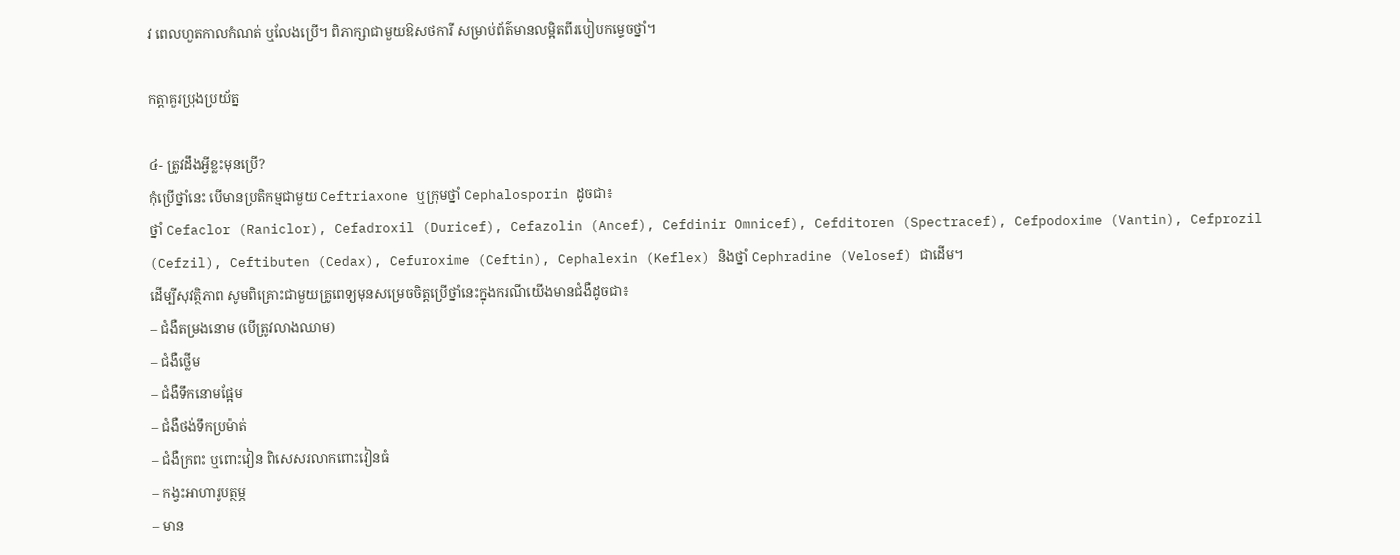វ ពេលហួតកាលកំណត់ ឬលែងប្រើ។ ពិភាក្សាជាមួយឱសថការី សម្រាប់ព័ត៌មានលម្អិតពីរបៀបកម្ទេចថ្នាំ។

កត្តាគួរប្រុងប្រយ័ត្ន

៤- ត្រូវដឹងអ្វីខ្លះមុនប្រើ?
កុំប្រើថ្នាំនេះ បើមានប្រតិកម្មជាមួយ Ceftriaxone ឬក្រុមថ្នាំ Cephalosporin ដូចជា៖
ថ្នាំ Cefaclor (Raniclor), Cefadroxil (Duricef), Cefazolin (Ancef), Cefdinir Omnicef), Cefditoren (Spectracef), Cefpodoxime (Vantin), Cefprozil (Cefzil), Ceftibuten (Cedax), Cefuroxime (Ceftin), Cephalexin (Keflex) និងថ្នាំ Cephradine (Velosef) ជាដើម។
ដើម្បីសុវត្ថិភាព សូមពិគ្រោះជាមួយគ្រូពេទ្យមុនសម្រេចចិត្តប្រើថ្នាំនេះក្នុងករណីយើងមានជំងឺដូចជា៖
– ជំងឺតម្រងនោម (បើត្រូវលាងឈាម)
– ជំងឺថ្លើម
– ជំងឺទឹកនោមផ្អែម
– ជំងឺថង់ទឹកប្រម៉ាត់
– ជំងឺក្រពះ ឬពោះវៀន ពិសេសរលាកពោះវៀនធំ
– កង្វះអាហារូបត្ថម្ភ
– មាន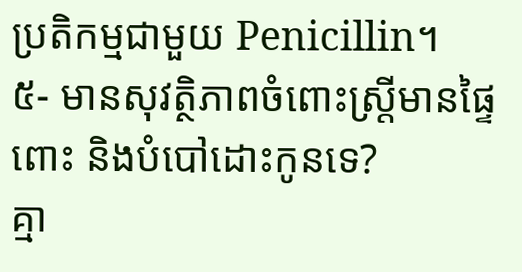ប្រតិកម្មជាមួយ Penicillin។
៥- មានសុវត្ថិភាពចំពោះស្រ្តីមានផ្ទៃពោះ និងបំបៅដោះកូនទេ?
គ្មា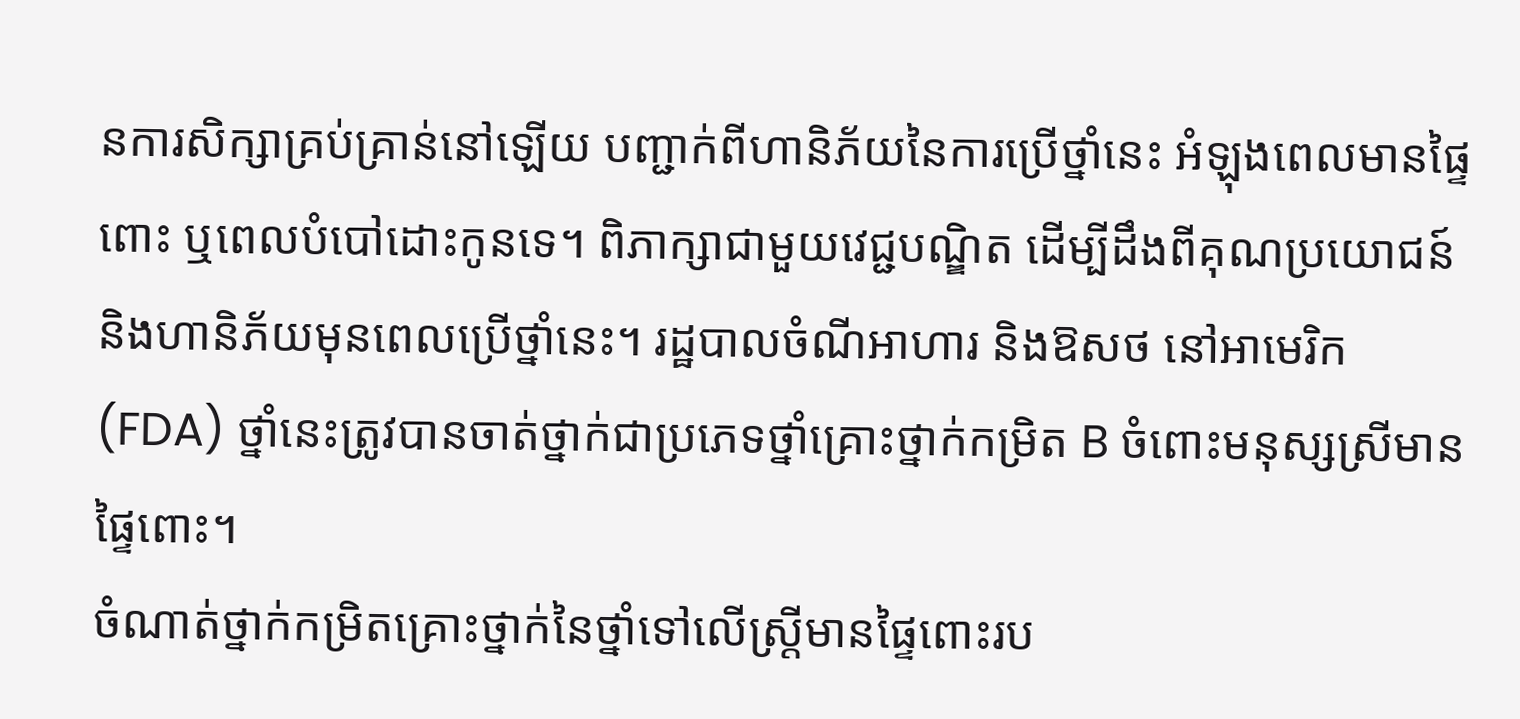នការសិក្សាគ្រប់គ្រាន់នៅឡើយ បញ្ជាក់ពីហានិភ័យនៃការប្រើថ្នាំនេះ អំឡុងពេលមានផ្ទៃពោះ ឬពេលបំបៅដោះកូនទេ។ ពិភាក្សាជាមួយវេជ្ជបណ្ឌិត ដើម្បីដឹងពីគុណប្រយោជន៍ និងហានិភ័យមុនពេលប្រើថ្នាំនេះ។ រដ្ឋបាលចំណីអាហារ និងឱសថ នៅអាមេរិក (FDA) ថ្នាំនេះត្រូវបានចាត់ថ្នាក់ជាប្រភេទថ្នាំគ្រោះថ្នាក់កម្រិត B ចំពោះមនុស្សស្រីមានផ្ទៃពោះ។
ចំណាត់ថ្នាក់កម្រិតគ្រោះថ្នាក់នៃថ្នាំទៅលើស្ត្រីមានផ្ទៃពោះរប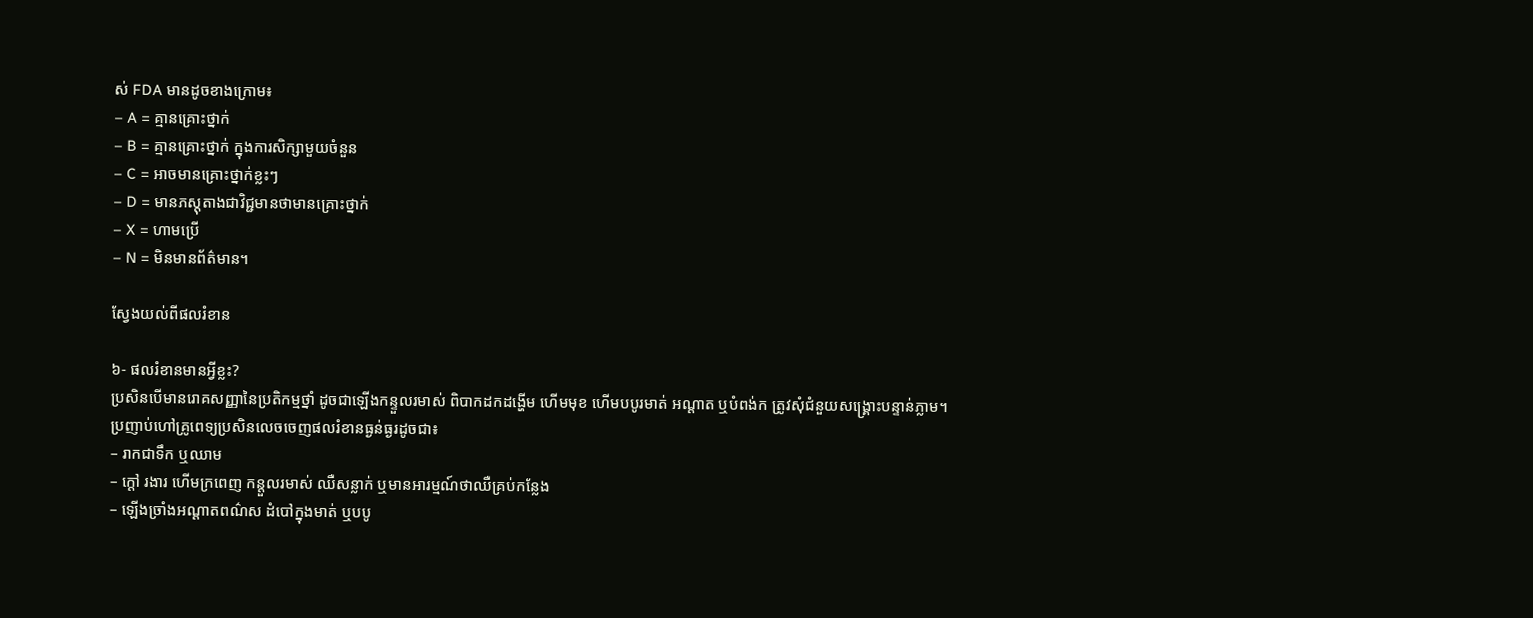ស់ FDA មានដូចខាងក្រោម៖
– A = គ្មានគ្រោះថ្នាក់
– B = គ្មានគ្រោះថ្នាក់ ក្នុងការសិក្សាមួយចំនួន
– C = អាចមានគ្រោះថ្នាក់ខ្លះៗ
– D = មានភស្តុតាងជាវិជ្ជមានថាមានគ្រោះថ្នាក់
– X = ហាមប្រើ
– N = មិនមានព័ត៌មាន។

ស្វែងយល់ពីផលរំខាន

៦- ផលរំខានមានអ្វីខ្លះ?
ប្រសិនបើមានរោគសញ្ញានៃប្រតិកម្មថ្នាំ ដូចជាឡើងកន្ទួលរមាស់ ពិបាកដកដង្ហើម ហើមមុខ ហើមបបូរមាត់ អណ្តាត ឬបំពង់ក ត្រូវសុំជំនួយសង្គ្រោះបន្ទាន់ភ្លាម។
ប្រញាប់ហៅគ្រូពេទ្យប្រសិនលេចចេញផលរំខានធ្ងន់ធ្ងរដូចជា៖
– រាកជាទឹក ឬឈាម
– ក្តៅ រងារ ហើមក្រពេញ កន្តួលរមាស់ ឈឺសន្លាក់ ឬមានអារម្មណ៍ថាឈឺគ្រប់កន្លែង
– ឡើងច្រាំងអណ្ដាតពណ៌ស ដំបៅក្នុងមាត់ ឬបបូ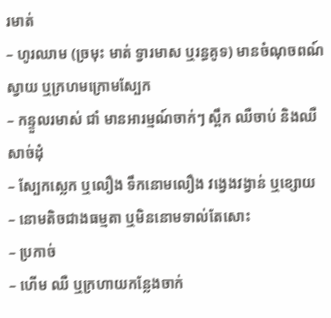រមាត់
– ហូរឈាម (ច្រមុះ មាត់ ទ្វារមាស ឬរន្ធគូទ) មានចំណុចពណ៍ស្វាយ ឬក្រហមក្រោមស្បែក
– កន្ទួលរមាស់ ជាំ មានអារម្មណ៍ចាក់ៗ ស្ពឹក ឈឺចាប់ និងឈឺសាច់ដុំ
– ស្បែកស្លេក ឬលឿង ទឹកនោមលឿង វង្វេងវង្វាន់ ឬខ្សោយ
– នោមតិចជាងធម្មតា ឬមិននោមទាល់តែសោះ
– ប្រកាច់
– ហើម ឈឺ ឬក្រហាយកន្លែងចាក់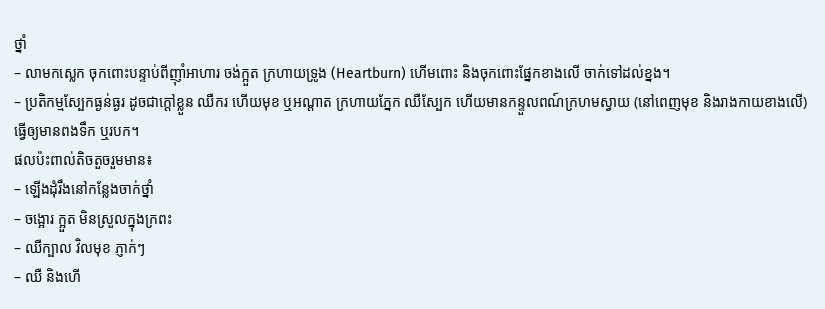ថ្នាំ
– លាមកស្លេក ចុកពោះបន្ទាប់ពីញ៉ាំអាហារ ចង់ក្អួត ក្រហាយទ្រូង (Heartburn) ហើមពោះ និងចុកពោះផ្នែកខាងលើ ចាក់ទៅដល់ខ្នង។
– ប្រតិកម្មស្បែកធ្ងន់ធ្ងរ ដូចជាក្តៅខ្លួន ឈឺករ ហើយមុខ ឬអណ្តាត ក្រហាយភ្នែក ឈឺស្បែក ហើយមានកន្ទួលពណ៍ក្រហមស្វាយ (នៅពេញមុខ និងរាងកាយខាងលើ) ធ្វើឲ្យមានពងទឹក ឬរបក។
ផលប៉ះពាល់តិចតួចរួមមាន៖
– ឡើងដុំរឹងនៅកន្លែងចាក់ថ្នាំ
– ចង្អោរ ក្អួត មិនស្រួលក្នុងក្រពះ
– ឈឺក្បាល វិលមុខ ភ្ញាក់ៗ
– ឈឺ និងហើ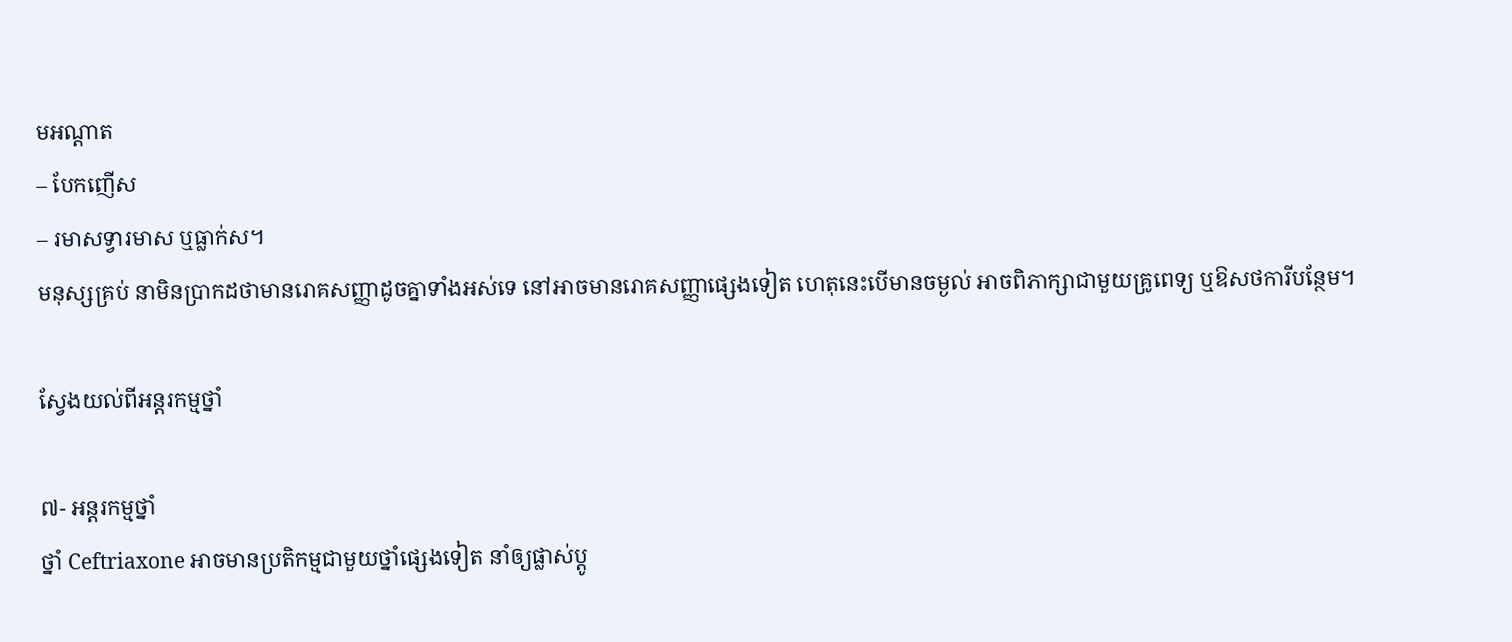មអណ្តាត
– បែកញើស
– រមាសទ្វារមាស ឬធ្លាក់ស។
មនុស្សគ្រប់ នាមិនប្រាកដថាមានរោគសញ្ញាដូចគ្នាទាំងអស់ទេ នៅអាចមានរោគសញ្ញាផ្សេងទៀត ហេតុនេះបើមានចម្ងល់ អាចពិភាក្សាជាមួយគ្រូពេទ្យ ឬឱសថការីបន្ថែម។

ស្វែងយល់ពីអន្តរកម្មថ្នាំ

៧- អន្តរកម្មថ្នាំ
ថ្នាំ Ceftriaxone អាចមានប្រតិកម្មជាមួយថ្នាំផ្សេងទៀត នាំឲ្យផ្លាស់ប្ដូ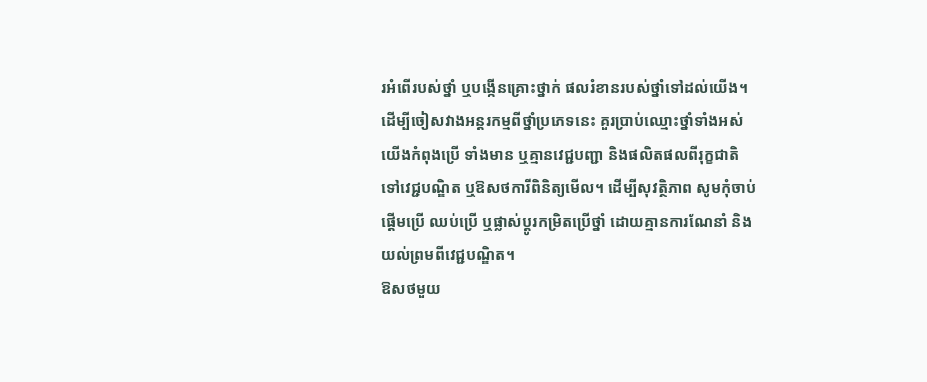រអំពើរបស់ថ្នាំ ឬបង្កើនគ្រោះថ្នាក់ ផលរំខានរបស់ថ្នាំទៅដល់យើង។ ដើម្បីចៀសវាងអន្តរកម្មពីថ្នាំប្រភេទនេះ គួរប្រាប់ឈ្មោះថ្នាំទាំងអស់យើងកំពុងប្រើ ទាំងមាន ឬគ្មានវេជ្ជបញ្ជា និងផលិតផលពីរុក្ខជាតិ ទៅវេជ្ជបណ្ឌិត ឬឱសថការីពិនិត្យមើល។ ដើម្បីសុវត្ថិភាព សូមកុំចាប់ផ្ដើមប្រើ ឈប់ប្រើ ឬផ្លាស់ប្ដូរកម្រិតប្រើថ្នាំ ដោយគ្មានការណែនាំ និងយល់ព្រមពីវេជ្ជបណ្ឌិត។
ឱសថមួយ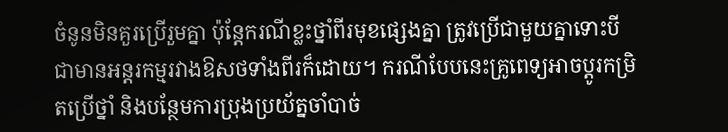ចំនូនមិនគួរប្រើរួមគ្នា ប៉ុន្តែករណីខ្លះថ្នាំពីរមុខផ្សេងគ្នា ត្រូវប្រើជាមួយគ្នាទោះបីជាមានអន្តរកម្មរវាងឱសថទាំងពីរក៏ដោយ។ ករណីបែបនេះគ្រូពេទ្យអាចប្តូរកម្រិតប្រើថ្នាំ និងបន្ថែមការប្រុងប្រយ័ត្នចាំបាច់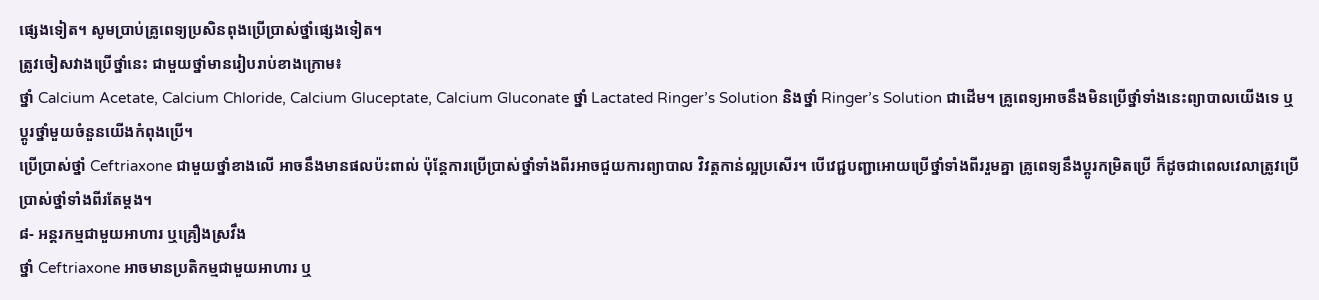ផ្សេងទៀត។ សូមប្រាប់គ្រូពេទ្យប្រសិនពុងប្រើប្រាស់ថ្នាំផ្សេងទៀត។
ត្រូវចៀសវាងប្រើថ្នាំនេះ ជាមួយថ្នាំមានរៀបរាប់ខាងក្រោម៖
ថ្នាំ Calcium Acetate, Calcium Chloride, Calcium Gluceptate, Calcium Gluconate ថ្នាំ Lactated Ringer’s Solution និងថ្នាំ Ringer’s Solution ជាដើម។ គ្រូពេទ្យអាចនឹងមិនប្រើថ្នាំទាំងនេះព្យាបាលយើងទេ ឬប្តូរថ្នាំមួយចំនួនយើងកំពុងប្រើ។
ប្រើប្រាស់ថ្នាំ Ceftriaxone ជាមួយថ្នាំខាងលើ អាចនឹងមានផលប៉ះពាល់ ប៉ុន្តែការប្រើប្រាស់ថ្នាំទាំងពីរអាចជួយការព្យាបាល វិវត្តកាន់ល្អប្រសើរ។ បើវេជ្ជបញ្ជាអោយប្រើថ្នាំទាំងពីររួមគ្នា គ្រូពេទ្យនឹងប្តូរកម្រិតប្រើ ក៏ដូចជាពេលវេលាត្រូវប្រើប្រាស់ថ្នាំទាំងពីរតែម្តង។
៨- អន្តរកម្មជាមួយអាហារ ឬគ្រឿងស្រវឹង
ថ្នាំ Ceftriaxone អាចមានប្រតិកម្មជាមួយអាហារ ឬ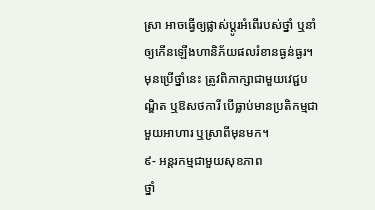ស្រា អាចធ្វើឲ្យផ្លាស់ប្ដូរអំពើរបស់ថ្នាំ ឬនាំឲ្យកើនឡើងហានិភ័យផលរំខានធ្ងន់ធ្ងរ។ មុនប្រើថ្នាំនេះ ត្រូវពិភាក្សាជាមួយវេជ្ជបណ្ឌិត ឬឱសថការី បើធ្លាប់មានប្រតិកម្មជាមួយអាហារ ឬស្រាពីមុនមក។
៩- អន្តរកម្មជាមួយសុខភាព
ថ្នាំ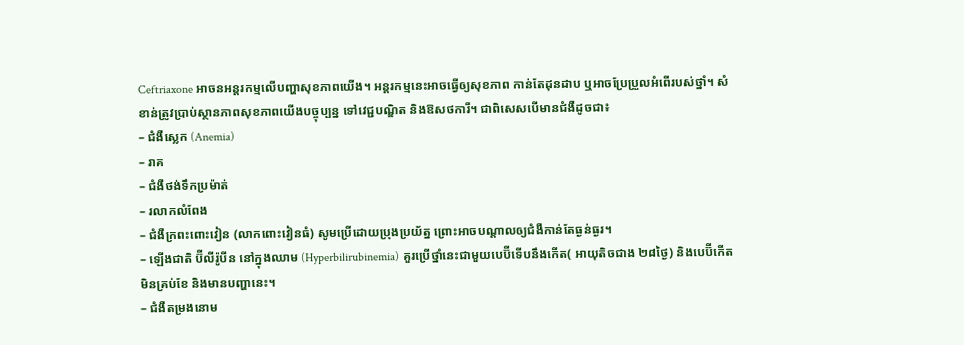Ceftriaxone អាចនអន្តរកម្មលើបញ្ហាសុខភាពយើង។ អន្តរកម្មនេះអាចធ្វើឲ្យសុខភាព កាន់តែដុនដាប ឬអាចប្រែប្រួលអំពើរបស់ថ្នាំ។ សំខាន់ត្រូវប្រាប់ស្ថានភាពសុខភាពយើងបច្ចុប្បន្ន ទៅវេជ្ជបណ្ឌិត និងឱសថការី។ ជាពិសេសបើមានជំងឺដូចជា៖
– ជំងឺស្លេក (Anemia)
– រាគ
– ជំងឺថង់ទឹកប្រម៉ាត់
– រលាកលំពែង
– ជំងឺក្រពះពោះវៀន (លាកពោះវៀនធំ) សូមប្រើដោយប្រុងប្រយ័ត្ន ព្រោះអាចបណ្ដាលឲ្យជំងឺកាន់តែធ្ងន់ធ្ងរ។
– ឡើងជាតិ ប៊ីលីរ៉ូបីន នៅក្នុងឈាម (Hyperbilirubinemia) គួរប្រើថ្នាំនេះជាមួយបេប៊ីទើបនឹងកើត( អាយុតិចជាង ២៨ថ្ងៃ) និងបេប៊ីកើតមិនគ្រប់ខែ និងមានបញ្ហានេះ។
– ជំងឺតម្រងនោម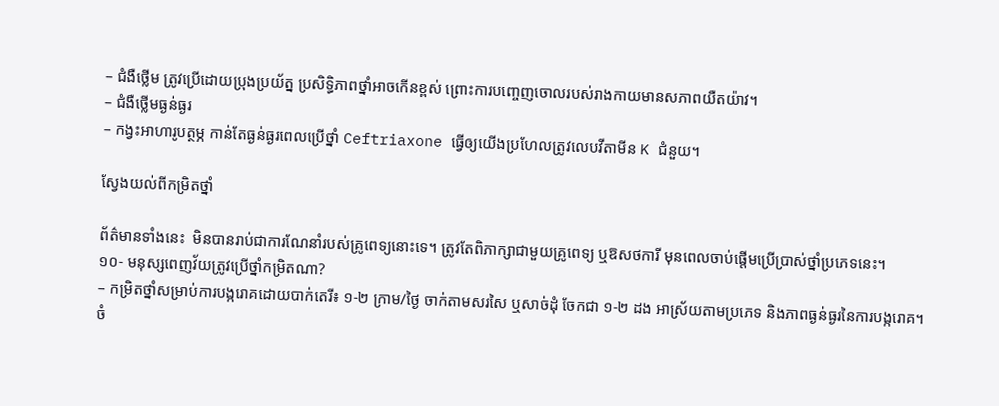– ជំងឺថ្លើម ត្រូវប្រើដោយប្រុងប្រយ័ត្ន ប្រសិទ្ធិភាពថ្នាំអាចកើនខ្ពស់ ព្រោះការបញ្ចេញចោលរបស់រាងកាយមានសភាពយឺតយ៉ាវ។
– ជំងឺថ្លើមធ្ងន់ធ្ងរ
– កង្វះអាហារូបត្ថម្ភ កាន់តែធ្ងន់ធ្ងរពេលប្រើថ្នាំ Ceftriaxone ធ្វើឲ្យយើងប្រហែលត្រូវលេបវីតាមីន K ជំនួយ។

ស្វែងយល់ពីកម្រិតថ្នាំ

ព័ត៌មានទាំងនេះ  មិនបានរាប់ជាការណែនាំរបស់គ្រូពេទ្យនោះទេ។ ត្រូវតែពិភាក្សាជាមួយគ្រូពេទ្យ ឬឱសថការី មុនពេលចាប់ផ្តើមប្រើប្រាស់ថ្នាំប្រភេទនេះ។
១០- មនុស្សពេញវ័យត្រូវប្រើថ្នាំកម្រិតណា?
– កម្រិតថ្នាំសម្រាប់ការបង្ករោគដោយបាក់តេរី៖ ១-២ ក្រាម/ថ្ងៃ ចាក់តាមសរសៃ ឬសាច់ដុំ ចែកជា ១-២ ដង អាស្រ័យតាមប្រភេទ និងភាពធ្ងន់ធ្ងរនៃការបង្ករោគ។
ចំ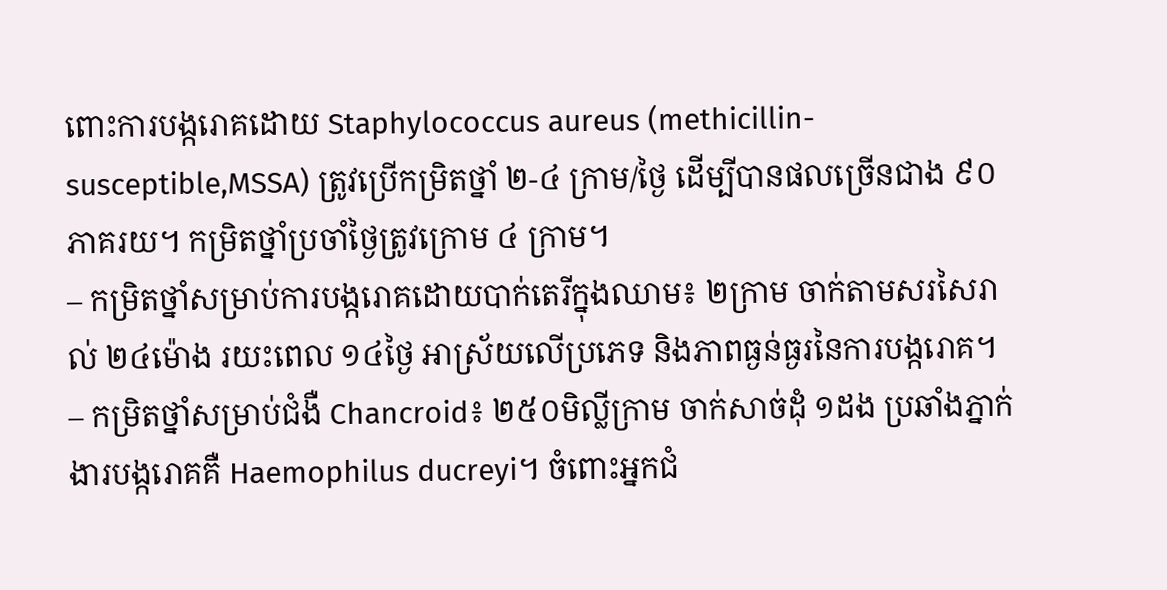ពោះការបង្ករោគដោយ Staphylococcus aureus (methicillin-susceptible,MSSA) ត្រូវប្រើកម្រិតថ្នាំ ២-៤ ក្រាម/ថ្ងៃ ដើម្បីបានផលច្រើនជាង ៩០ ភាគរយ។ កម្រិតថ្នាំប្រចាំថ្ងៃត្រូវក្រោម ៤ ក្រាម។
– កម្រិតថ្នាំសម្រាប់ការបង្ករោគដោយបាក់តេរីក្នុងឈាម៖ ២ក្រាម ចាក់តាមសរសៃរាល់ ២៤ម៉ោង រយះពេល ១៤ថ្ងៃ អាស្រ័យលើប្រភេទ និងភាពធ្ងន់ធ្ងរនៃការបង្ករោគ។
– កម្រិតថ្នាំសម្រាប់ជំងឺ Chancroid៖ ២៥០មិល្លីក្រាម ចាក់សាច់ដុំ ១ដង ប្រឆាំងភ្នាក់ងារបង្ករោគគឺ Haemophilus ducreyi។ ចំពោះអ្នកជំ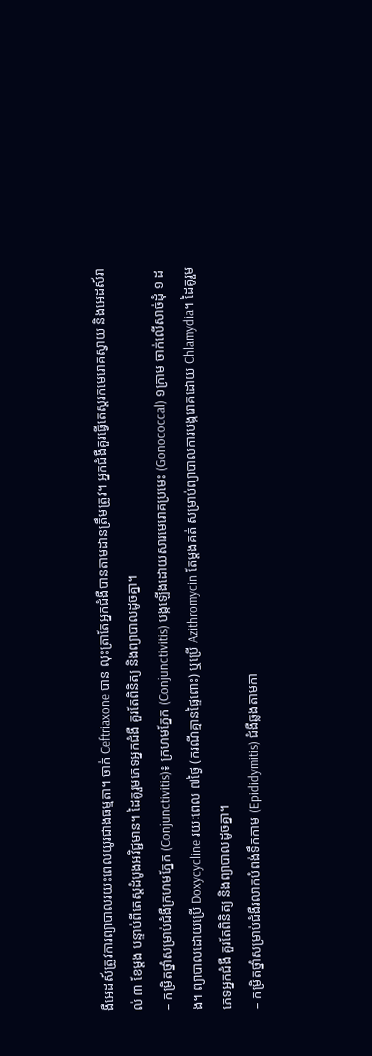ងឺអេដស៍ត្រូវការព្យាបាលរយះពេលយូរជាងធម្មតា។ ចាក់ Ceftriaxone បាន លុះត្រាតែអ្នកជំងឺបានតាមដានត្រឹមត្រូវ។ អ្នកជំងឺគួរធ្វើតេស្តរកមេរោគស្វាយ និងអេដស៍រាល់ ៣ ខែម្ដង បន្ទាប់ពីតេស្តដំបូងអវិជ្ជមាន។ ដៃគូរួមភេទអ្នកជំងឺ គួរតែពិនិត្យ និងព្យាបាលដូចគ្នា។
– កម្រិតថ្នាំសម្រាប់ជំងឺក្រហមភ្នែក (Conjunctivitis)៖ ក្រហមភ្នែក (Conjunctivitis) បង្កឡើងដោយសារមេរោគប្រមេះ (Gonococcal) ១ក្រាម ចាក់លើសាច់ដុំ ១ ដង។ ព្យាបាលដោយប្រើ Doxycycline រយៈពេល ៧ថ្ងៃ (ករណីគ្មានផ្ទៃពោះ) ឬប្រើ Azithromycin តែម្ដងគត់ សម្រាប់ព្យាបាលការបង្ករោគដោយ Chlamydia។ ដៃគូរួមភេទអ្នកជំងឺ គួរតែពិនិត្យ និងព្យាបាលដូចគ្នា។
– កម្រិតថ្នាំសម្រាប់ជំងឺរលាកបំពង់ទឹកកាម (Epididymitis) ជំងឺឆ្លងតាមកា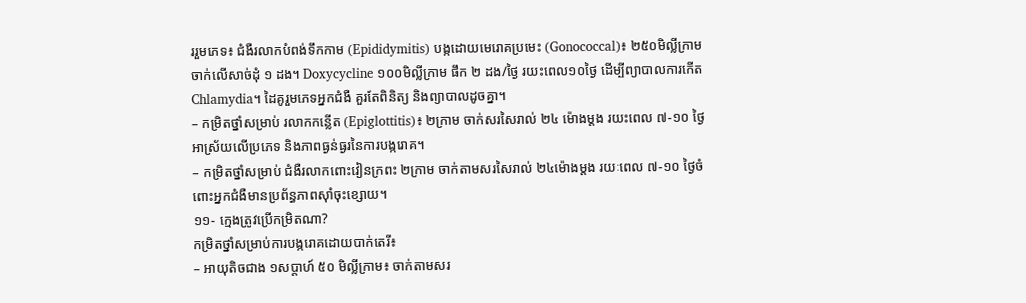ររួមភេទ៖ ជំងឺរលាកបំពង់ទឹកកាម (Epididymitis) បង្កដោយមេរោគប្រមេះ (Gonococcal)៖ ២៥០មិល្លីក្រាម ចាក់លើសាច់ដុំ ១ ដង។ Doxycycline ១០០មិល្លីក្រាម ផឹក ២ ដង/ថ្ងៃ រយះពេល១០ថ្ងៃ ដើម្បីព្យាបាលការកើត Chlamydia។ ដៃគូរួមភេទអ្នកជំងឺ គួរតែពិនិត្យ និងព្យាបាលដូចគ្នា។
– កម្រិតថ្នាំសម្រាប់ រលាកកន្លើត (Epiglottitis)៖ ២ក្រាម ចាក់សរសៃរាល់ ២៤ ម៉ោងម្ដង រយះពេល ៧-១០ ថ្ងៃ អាស្រ័យលើប្រភេទ និងភាពធ្ងន់ធ្ងរនៃការបង្ករោគ។
– កម្រិតថ្នាំសម្រាប់ ជំងឺរលាកពោះវៀនក្រពះ ២ក្រាម ចាក់តាមសរសៃរាល់ ២៤ម៉ោងម្ដង រយៈពេល ៧-១០ ថ្ងៃចំពោះអ្នកជំងឺមានប្រព័ន្ធភាពស៊ាំចុះខ្សោយ។
១១- ក្មេងត្រូវប្រើកម្រិតណា?
កម្រិតថ្នាំសម្រាប់ការបង្ករោគដោយបាក់តេរី៖
– អាយុតិចជាង ១សប្តាហ៍ ៥០ មិល្លីក្រាម៖ ចាក់តាមសរ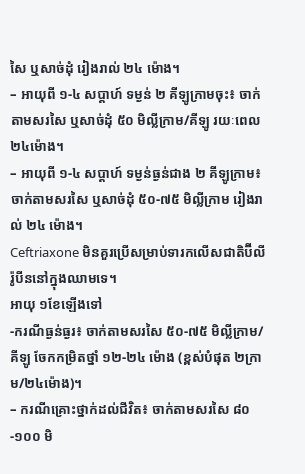សៃ ឬសាច់ដុំ រៀងរាល់ ២៤ ម៉ោង។
– អាយុពី ១-៤ សប្តាហ៍ ទម្ងន់ ២ គីឡូក្រាមចុះ៖ ចាក់តាមសរសៃ ឬសាច់ដុំ ៥០ មិល្លីក្រាម/គីឡូ រយៈពេល ២៤ម៉ោង។
– អាយុពី ១-៤ សប្តាហ៍ ទម្ងន់ធ្ងន់ជាង ២ គីឡូក្រាម៖ ចាក់តាមសរសៃ ឬសាច់ដុំ ៥០-៧៥ មិល្លីក្រាម រៀងរាល់ ២៤ ម៉ោង។
Ceftriaxone មិនគួរប្រើសម្រាប់ទារកលើសជាតិប៊ីលីរ៉ូបីននៅក្នុងឈាមទេ។
អាយុ ១ខែឡើងទៅ
-ករណីធ្ងន់ធ្ងរ៖ ចាក់តាមសរសៃ ៥០-៧៥ មិល្លីក្រាម/គីឡូ ចែកកម្រិតថ្នាំ ១២-២៤ ម៉ោង (ខ្ពស់បំផុត ២ក្រាម/២៤ម៉ោង)។
– ករណីគ្រោះថ្នាក់ដល់ជីវិត៖ ចាក់តាមសរសៃ ៨០-១០០ មិ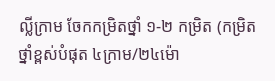ល្លីក្រាម ចែកកម្រិតថ្នាំ ១-២ កម្រិត (កម្រិតថ្នាំខ្ពស់បំផុត ៤ក្រាម/២៤ម៉ោ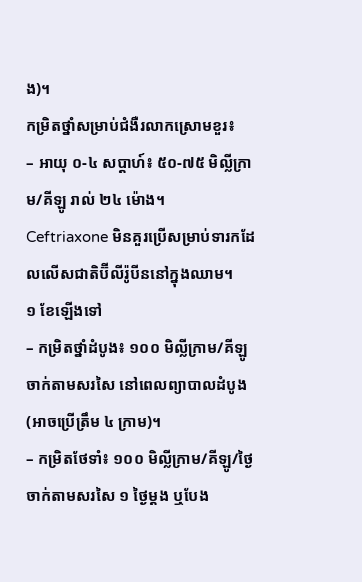ង)។
កម្រិតថ្នាំសម្រាប់ជំងឺរលាកស្រោមខួរ៖
– អាយុ ០-៤ សប្តាហ៍៖ ៥០-៧៥ មិល្លីក្រាម/គីឡូ រាល់ ២៤ ម៉ោង។
Ceftriaxone មិនគួរប្រើសម្រាប់ទារកដែលលើសជាតិប៊ីលីរ៉ូបីននៅក្នុងឈាម។
១ ខែឡើងទៅ
– កម្រិតថ្នាំដំបូង៖ ១០០ មិល្លីក្រាម/គីឡូ ចាក់តាមសរសៃ នៅពេលព្យាបាលដំបូង (អាចប្រើត្រឹម ៤ ក្រាម)។
– កម្រិតថែទាំ៖ ១០០ មិល្លីក្រាម/គីឡូ/ថ្ងៃ ចាក់តាមសរសៃ ១ ថ្ងៃម្តង ឬបែង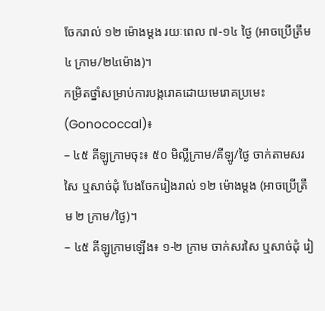ចែករាល់ ១២ ម៉ោងម្តង រយៈពេល ៧-១៤ ថ្ងៃ (អាចប្រើត្រឹម ៤ ក្រាម/២៤ម៉ោង)។
កម្រិតថ្នាំសម្រាប់ការបង្ករោគដោយមេរោគប្រមេះ (Gonococcal)៖
– ៤៥ គីឡូក្រាមចុះ៖ ៥០ មិល្លីក្រាម/គីឡូ/ថ្ងៃ ចាក់តាមសរសៃ ឬសាច់ដុំ បែងចែករៀងរាល់ ១២ ម៉ោងម្តង (អាចប្រើត្រឹម ២ ក្រាម/ថ្ងៃ)។
– ៤៥ គីឡូក្រាមឡើង៖ ១-២ ក្រាម ចាក់សរសៃ ឬសាច់ដុំ រៀ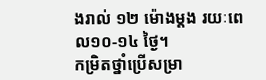ងរាល់ ១២ ម៉ោងម្ដង រយៈពេល១០-១៤ ថ្ងៃ។
កម្រិតថ្នាំប្រើសម្រា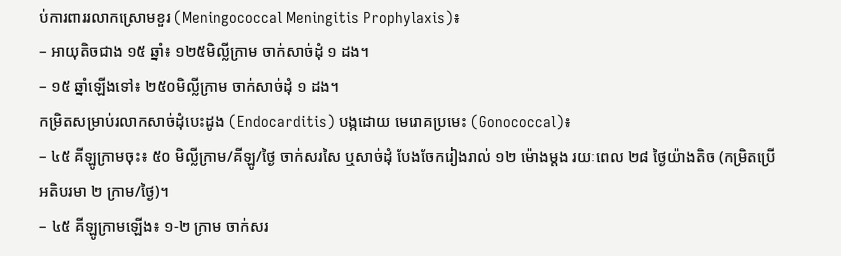ប់ការពាររលាកស្រោមខួរ (Meningococcal Meningitis Prophylaxis)៖
– អាយុតិចជាង ១៥ ឆ្នាំ៖ ១២៥មិល្លីក្រាម ចាក់សាច់ដុំ ១ ដង។
– ១៥ ឆ្នាំឡើងទៅ៖ ២៥០មិល្លីក្រាម ចាក់សាច់ដុំ ១ ដង។
កម្រិតសម្រាប់រលាកសាច់ដុំបេះដូង (Endocarditis) បង្កដោយ មេរោគប្រមេះ (Gonococcal)៖
– ៤៥ គីឡូក្រាមចុះ៖ ៥០ មិល្លីក្រាម/គីឡូ/ថ្ងៃ ចាក់សរសៃ ឬសាច់ដុំ បែងចែករៀងរាល់ ១២ ម៉ោងម្តង រយៈពេល ២៨ ថ្ងៃយ៉ាងតិច (កម្រិតប្រើអតិបរមា ២ ក្រាម/ថ្ងៃ)។
– ៤៥ គីឡូក្រាមឡើង៖ ១-២ ក្រាម ចាក់សរ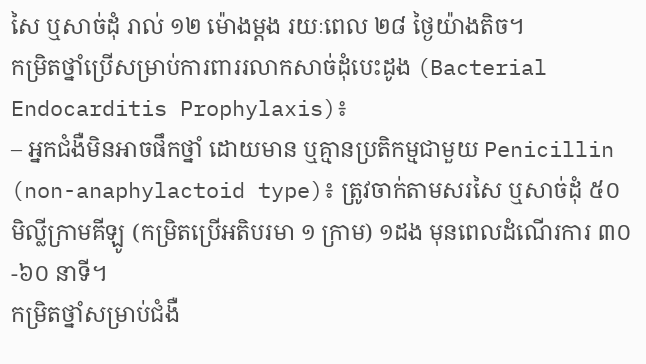សៃ ឬសាច់ដុំ រាល់ ១២ ម៉ោងម្ដង រយៈពេល ២៨ ថ្ងៃយ៉ាងតិច។
កម្រិតថ្នាំប្រើសម្រាប់ការពាររលាកសាច់ដុំបេះដូង (Bacterial Endocarditis Prophylaxis)៖
– អ្នកជំងឺមិនអាចផឹកថ្នាំ ដោយមាន ឬគ្មានប្រតិកម្មជាមួយ Penicillin (non-anaphylactoid type)៖ ត្រូវចាក់តាមសរសៃ ឬសាច់ដុំ ៥០ មិល្លីក្រាមគីឡូ (កម្រិតប្រើអតិបរមា ១ ក្រាម) ១ដង មុនពេលដំណើរការ ៣០-៦០ នាទី។
កម្រិតថ្នាំសម្រាប់ជំងឺ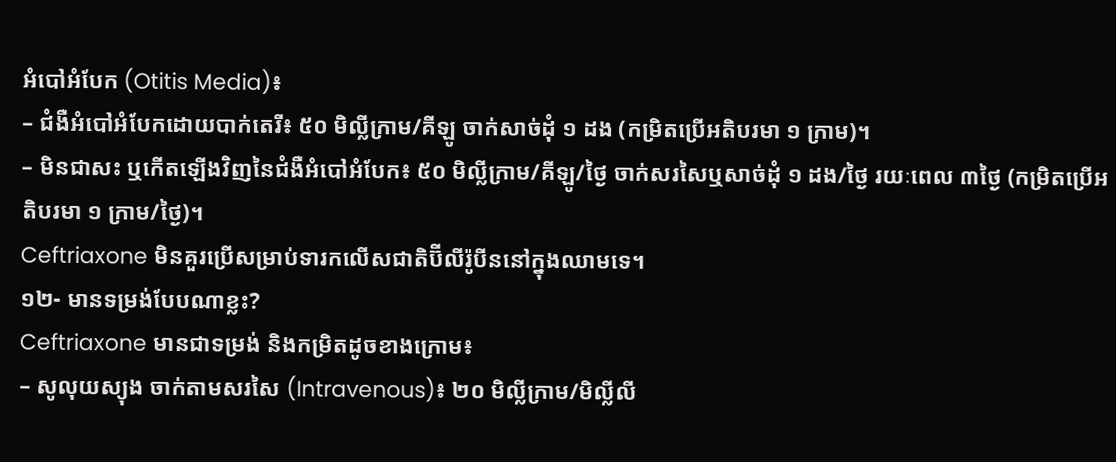អំបៅអំបែក (Otitis Media)៖
– ជំងឺអំបៅអំបែកដោយបាក់តេរី៖ ៥០ មិល្លីក្រាម/គីឡូ ចាក់សាច់ដុំ ១ ដង (កម្រិតប្រើអតិបរមា ១ ក្រាម)។
– មិនជាសះ ឬកើតឡើងវិញនៃជំងឺអំបៅអំបែក៖ ៥០ មិល្លីក្រាម/គីឡូ/ថ្ងៃ ចាក់សរសៃឬសាច់ដុំ ១ ដង/ថ្ងៃ រយៈពេល ៣ថ្ងៃ (កម្រិតប្រើអតិបរមា ១ ក្រាម/ថ្ងៃ)។
Ceftriaxone មិនគួរប្រើសម្រាប់ទារកលើសជាតិប៊ីលីរ៉ូបីននៅក្នុងឈាមទេ។
១២- មានទម្រង់បែបណាខ្លះ?
Ceftriaxone មានជាទម្រង់ និងកម្រិតដូចខាងក្រោម៖
– សូលុយស្យុង ចាក់តាមសរសៃ (Intravenous)៖ ២០ មិលី្លក្រាម/មិលី្លលី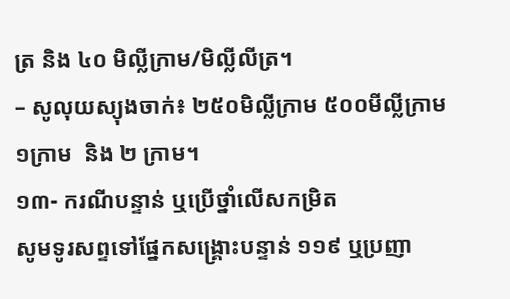ត្រ និង ៤០ មិលី្លក្រាម/មិលី្លលីត្រ។
– សូលុយស្យុងចាក់៖ ២៥០មិលី្លក្រាម ៥០០មីលី្លក្រាម ១ក្រាម  និង ២ ក្រាម។
១៣- ករណីបន្ទាន់ ឬប្រើថ្នាំលើសកម្រិត
សូមទូរសព្ទទៅផ្នែកសង្គ្រោះបន្ទាន់ ១១៩ ឬប្រញា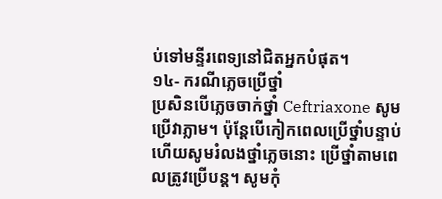ប់ទៅមន្ទីរពេទ្យនៅជិតអ្នកបំផុត។
១៤- ករណីភ្លេចប្រើថ្នាំ
ប្រសិនបើភ្លេចចាក់ថ្នាំ Ceftriaxone សូមប្រើវាភ្លាម។ ប៉ុន្តែបើកៀកពេលប្រើថ្នាំបន្ទាប់ហើយសូមរំលងថ្នាំភ្លេចនោះ ប្រើថ្នាំតាមពេលត្រូវប្រើបន្ត។ សូមកុំ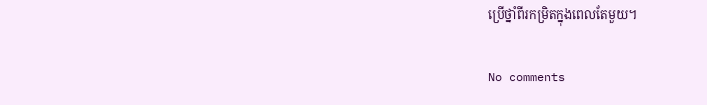ប្រើថ្នាំពីរកម្រិតក្នុងពេលតែមួយ។

No comments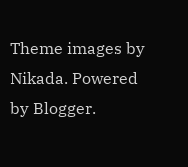Theme images by Nikada. Powered by Blogger.